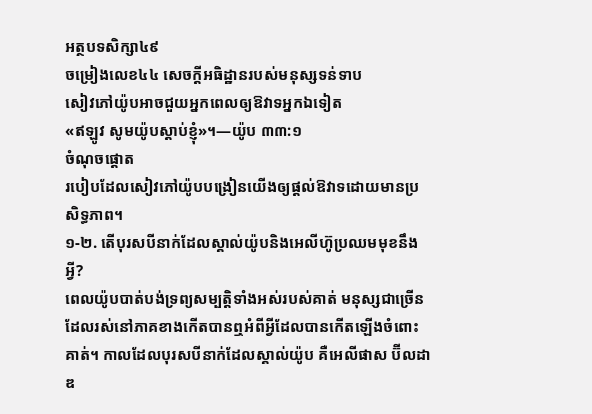អត្ថបទសិក្សា៤៩
ចម្រៀងលេខ៤៤ សេចក្ដីអធិដ្ឋានរបស់មនុស្សទន់ទាប
សៀវភៅយ៉ូបអាចជួយអ្នកពេលឲ្យឱវាទអ្នកឯទៀត
«ឥឡូវ សូមយ៉ូបស្ដាប់ខ្ញុំ»។—យ៉ូប ៣៣:១
ចំណុចផ្ដោត
របៀបដែលសៀវភៅយ៉ូបបង្រៀនយើងឲ្យផ្ដល់ឱវាទដោយមានប្រសិទ្ធភាព។
១-២. តើបុរសបីនាក់ដែលស្គាល់យ៉ូបនិងអេលីហ៊ូប្រឈមមុខនឹងអ្វី?
ពេលយ៉ូបបាត់បង់ទ្រព្យសម្បត្តិទាំងអស់របស់គាត់ មនុស្សជាច្រើនដែលរស់នៅភាគខាងកើតបានឮអំពីអ្វីដែលបានកើតឡើងចំពោះគាត់។ កាលដែលបុរសបីនាក់ដែលស្គាល់យ៉ូប គឺអេលីផាស ប៊ីលដាឌ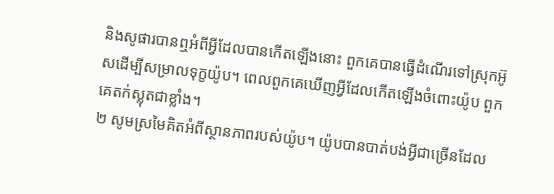និងសូផារបានឮអំពីអ្វីដែលបានកើតឡើងនោះ ពួកគេបានធ្វើដំណើរទៅស្រុកអ៊ូសដើម្បីសម្រាលទុក្ខយ៉ូប។ ពេលពួកគេឃើញអ្វីដែលកើតឡើងចំពោះយ៉ូប ពួកគេតក់ស្លុតជាខ្លាំង។
២ សូមស្រមៃគិតអំពីស្ថានភាពរបស់យ៉ូប។ យ៉ូបបានបាត់បង់អ្វីជាច្រើនដែល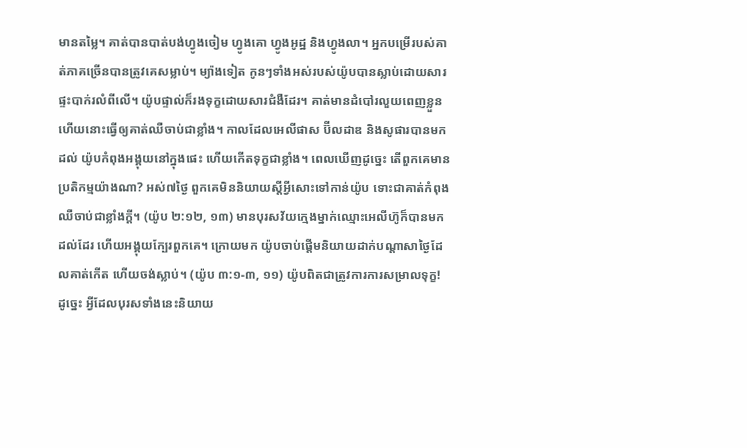មានតម្លៃ។ គាត់បានបាត់បង់ហ្វូងចៀម ហ្វូងគោ ហ្វូងអូដ្ឋ និងហ្វូងលា។ អ្នកបម្រើរបស់គាត់ភាគច្រើនបានត្រូវគេសម្លាប់។ ម្យ៉ាងទៀត កូនៗទាំងអស់របស់យ៉ូបបានស្លាប់ដោយសារផ្ទះបាក់រលំពីលើ។ យ៉ូបផ្ទាល់ក៏រងទុក្ខដោយសារជំងឺដែរ។ គាត់មានដំបៅរលួយពេញខ្លួន ហើយនោះធ្វើឲ្យគាត់ឈឺចាប់ជាខ្លាំង។ កាលដែលអេលីផាស ប៊ីលដាឌ និងសូផារបានមកដល់ យ៉ូបកំពុងអង្គុយនៅក្នុងផេះ ហើយកើតទុក្ខជាខ្លាំង។ ពេលឃើញដូច្នេះ តើពួកគេមានប្រតិកម្មយ៉ាងណា? អស់៧ថ្ងៃ ពួកគេមិននិយាយស្ដីអ្វីសោះទៅកាន់យ៉ូប ទោះជាគាត់កំពុងឈឺចាប់ជាខ្លាំងក្ដី។ (យ៉ូប ២:១២, ១៣) មានបុរសវ័យក្មេងម្នាក់ឈ្មោះអេលីហ៊ូក៏បានមកដល់ដែរ ហើយអង្គុយក្បែរពួកគេ។ ក្រោយមក យ៉ូបចាប់ផ្ដើមនិយាយដាក់បណ្ដាសាថ្ងៃដែលគាត់កើត ហើយចង់ស្លាប់។ (យ៉ូប ៣:១-៣, ១១) យ៉ូបពិតជាត្រូវការការសម្រាលទុក្ខ! ដូច្នេះ អ្វីដែលបុរសទាំងនេះនិយាយ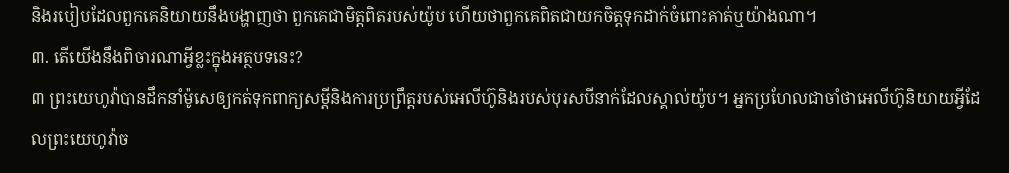និងរបៀបដែលពួកគេនិយាយនឹងបង្ហាញថា ពួកគេជាមិត្តពិតរបស់យ៉ូប ហើយថាពួកគេពិតជាយកចិត្តទុកដាក់ចំពោះគាត់ឬយ៉ាងណា។
៣. តើយើងនឹងពិចារណាអ្វីខ្លះក្នុងអត្ថបទនេះ?
៣ ព្រះយេហូវ៉ាបានដឹកនាំម៉ូសេឲ្យកត់ទុកពាក្យសម្ដីនិងការប្រព្រឹត្តរបស់អេលីហ៊ូនិងរបស់បុរសបីនាក់ដែលស្គាល់យ៉ូប។ អ្នកប្រហែលជាចាំថាអេលីហ៊ូនិយាយអ្វីដែលព្រះយេហូវ៉ាច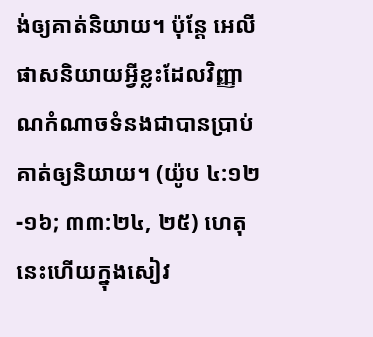ង់ឲ្យគាត់និយាយ។ ប៉ុន្តែ អេលីផាសនិយាយអ្វីខ្លះដែលវិញ្ញាណកំណាចទំនងជាបានប្រាប់គាត់ឲ្យនិយាយ។ (យ៉ូប ៤:១២-១៦; ៣៣:២៤, ២៥) ហេតុនេះហើយក្នុងសៀវ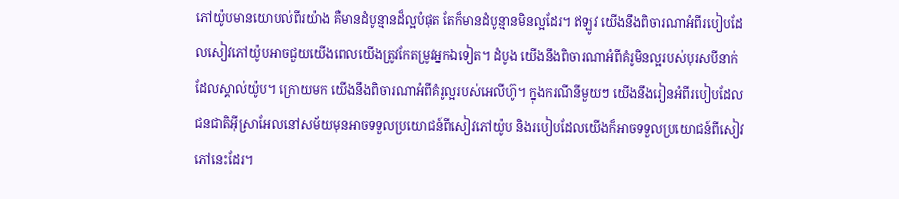ភៅយ៉ូបមានយោបល់ពីរយ៉ាង គឺមានដំបូន្មានដ៏ល្អបំផុត តែក៏មានដំបូន្មានមិនល្អដែរ។ ឥឡូវ យើងនឹងពិចារណាអំពីរបៀបដែលសៀវភៅយ៉ូបអាចជួយយើងពេលយើងត្រូវកែតម្រូវអ្នកឯទៀត។ ដំបូង យើងនឹងពិចារណាអំពីគំរូមិនល្អរបស់បុរសបីនាក់ដែលស្គាល់យ៉ូប។ ក្រោយមក យើងនឹងពិចារណាអំពីគំរូល្អរបស់អេលីហ៊ូ។ ក្នុងករណីនីមួយៗ យើងនឹងរៀនអំពីរបៀបដែលជនជាតិអ៊ីស្រាអែលនៅសម័យមុនអាចទទួលប្រយោជន៍ពីសៀវភៅយ៉ូប និងរបៀបដែលយើងក៏អាចទទួលប្រយោជន៍ពីសៀវភៅនេះដែរ។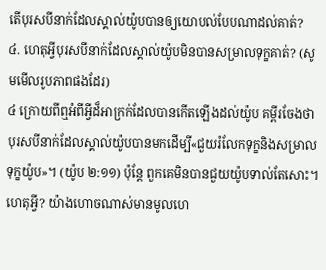តើបុរសបីនាក់ដែលស្គាល់យ៉ូបបានឲ្យយោបល់បែបណាដល់គាត់?
៤. ហេតុអ្វីបុរសបីនាក់ដែលស្គាល់យ៉ូបមិនបានសម្រាលទុក្ខគាត់? (សូមមើលរូបភាពផងដែរ)
៤ ក្រោយពីឮអំពីអ្វីដ៏អាក្រក់ដែលបានកើតឡើងដល់យ៉ូប គម្ពីរចែងថា បុរសបីនាក់ដែលស្គាល់យ៉ូបបានមកដើម្បី«ជួយរំលែកទុក្ខនិងសម្រាលទុក្ខយ៉ូប»។ (យ៉ូប ២:១១) ប៉ុន្តែ ពួកគេមិនបានជួយយ៉ូបទាល់តែសោះ។ ហេតុអ្វី? យ៉ាងហោចណាស់មានមូលហេ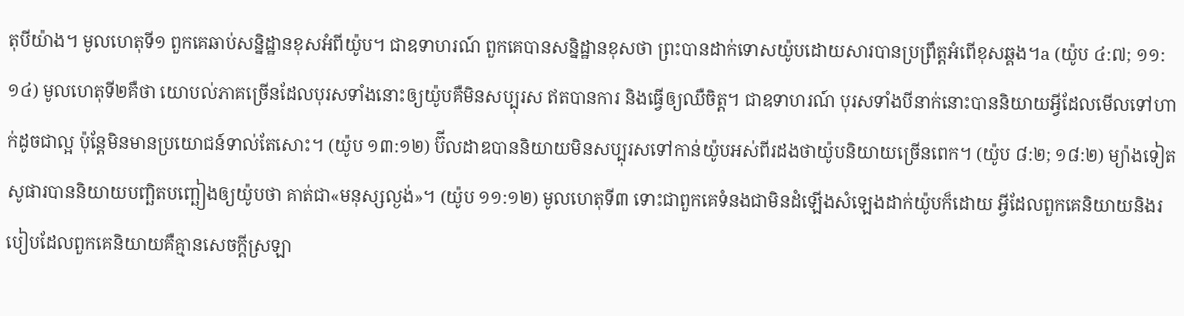តុបីយ៉ាង។ មូលហេតុទី១ ពួកគេឆាប់សន្និដ្ឋានខុសអំពីយ៉ូប។ ជាឧទាហរណ៍ ពួកគេបានសន្និដ្ឋានខុសថា ព្រះបានដាក់ទោសយ៉ូបដោយសារបានប្រព្រឹត្តអំពើខុសឆ្គង។a (យ៉ូប ៤:៧; ១១:១៤) មូលហេតុទី២គឺថា យោបល់ភាគច្រើនដែលបុរសទាំងនោះឲ្យយ៉ូបគឺមិនសប្បុរស ឥតបានការ និងធ្វើឲ្យឈឺចិត្ត។ ជាឧទាហរណ៍ បុរសទាំងបីនាក់នោះបាននិយាយអ្វីដែលមើលទៅហាក់ដូចជាល្អ ប៉ុន្តែមិនមានប្រយោជន៍ទាល់តែសោះ។ (យ៉ូប ១៣:១២) ប៊ីលដាឌបាននិយាយមិនសប្បុរសទៅកាន់យ៉ូបអស់ពីរដងថាយ៉ូបនិយាយច្រើនពេក។ (យ៉ូប ៨:២; ១៨:២) ម្យ៉ាងទៀត សូផារបាននិយាយបញ្ឆិតបញ្ឆៀងឲ្យយ៉ូបថា គាត់ជា«មនុស្សល្ងង់»។ (យ៉ូប ១១:១២) មូលហេតុទី៣ ទោះជាពួកគេទំនងជាមិនដំឡើងសំឡេងដាក់យ៉ូបក៏ដោយ អ្វីដែលពួកគេនិយាយនិងរបៀបដែលពួកគេនិយាយគឺគ្មានសេចក្ដីស្រឡា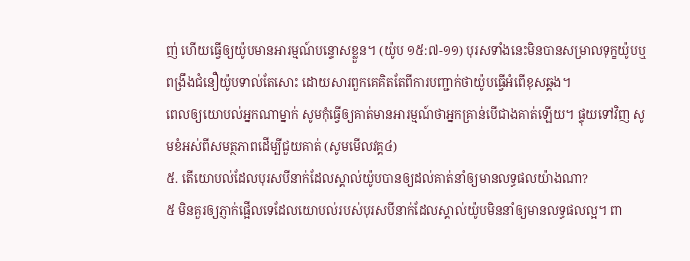ញ់ ហើយធ្វើឲ្យយ៉ូបមានអារម្មណ៍បន្ទោសខ្លួន។ (យ៉ូប ១៥:៧-១១) បុរសទាំងនេះមិនបានសម្រាលទុក្ខយ៉ូបឬពង្រឹងជំនឿយ៉ូបទាល់តែសោះ ដោយសារពួកគេគិតតែពីការបញ្ជាក់ថាយ៉ូបធ្វើអំពើខុសឆ្គង។
ពេលឲ្យយោបល់អ្នកណាម្នាក់ សូមកុំធ្វើឲ្យគាត់មានអារម្មណ៍ថាអ្នកគ្រាន់បើជាងគាត់ឡើយ។ ផ្ទុយទៅវិញ សូមខំអស់ពីសមត្ថភាពដើម្បីជួយគាត់ (សូមមើលវគ្គ៤)
៥. តើយោបល់ដែលបុរសបីនាក់ដែលស្គាល់យ៉ូបបានឲ្យដល់គាត់នាំឲ្យមានលទ្ធផលយ៉ាងណា?
៥ មិនគួរឲ្យភ្ញាក់ផ្អើលទេដែលយោបល់របស់បុរសបីនាក់ដែលស្គាល់យ៉ូបមិននាំឲ្យមានលទ្ធផលល្អ។ ពា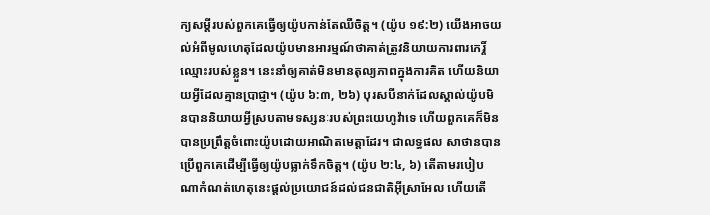ក្យសម្ដីរបស់ពួកគេធ្វើឲ្យយ៉ូបកាន់តែឈឺចិត្ត។ (យ៉ូប ១៩:២) យើងអាចយល់អំពីមូលហេតុដែលយ៉ូបមានអារម្មណ៍ថាគាត់ត្រូវនិយាយការពារកេរ្តិ៍ឈ្មោះរបស់ខ្លួន។ នេះនាំឲ្យគាត់មិនមានតុល្យភាពក្នុងការគិត ហើយនិយាយអ្វីដែលគ្មានប្រាជ្ញា។ (យ៉ូប ៦:៣, ២៦) បុរសបីនាក់ដែលស្គាល់យ៉ូបមិនបាននិយាយអ្វីស្របតាមទស្សនៈរបស់ព្រះយេហូវ៉ាទេ ហើយពួកគេក៏មិនបានប្រព្រឹត្តចំពោះយ៉ូបដោយអាណិតមេត្តាដែរ។ ជាលទ្ធផល សាថានបានប្រើពួកគេដើម្បីធ្វើឲ្យយ៉ូបធ្លាក់ទឹកចិត្ត។ (យ៉ូប ២:៤, ៦) តើតាមរបៀបណាកំណត់ហេតុនេះផ្ដល់ប្រយោជន៍ដល់ជនជាតិអ៊ីស្រាអែល ហើយតើ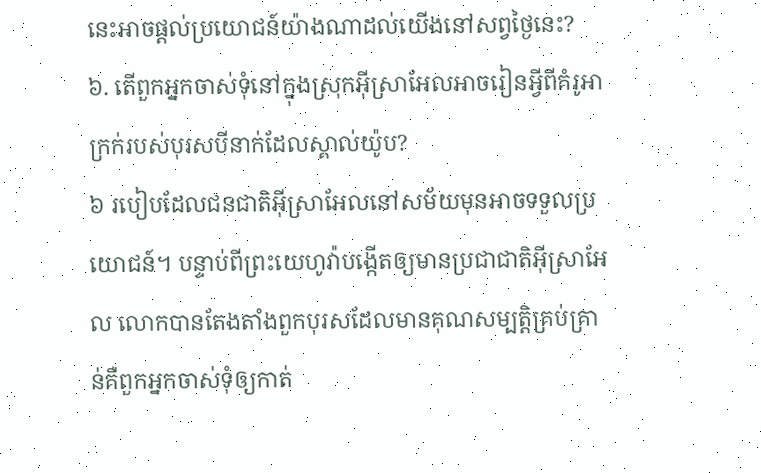នេះអាចផ្ដល់ប្រយោជន៍យ៉ាងណាដល់យើងនៅសព្វថ្ងៃនេះ?
៦. តើពួកអ្នកចាស់ទុំនៅក្នុងស្រុកអ៊ីស្រាអែលអាចរៀនអ្វីពីគំរូអាក្រក់របស់បុរសបីនាក់ដែលស្គាល់យ៉ូប?
៦ របៀបដែលជនជាតិអ៊ីស្រាអែលនៅសម័យមុនអាចទទួលប្រយោជន៍។ បន្ទាប់ពីព្រះយេហូវ៉ាបង្កើតឲ្យមានប្រជាជាតិអ៊ីស្រាអែល លោកបានតែងតាំងពួកបុរសដែលមានគុណសម្បត្តិគ្រប់គ្រាន់គឺពួកអ្នកចាស់ទុំឲ្យកាត់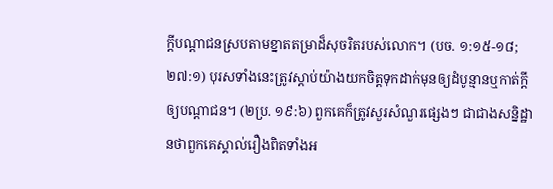ក្ដីបណ្ដាជនស្របតាមខ្នាតតម្រាដ៏សុចរិតរបស់លោក។ (បច. ១:១៥-១៨; ២៧:១) បុរសទាំងនេះត្រូវស្ដាប់យ៉ាងយកចិត្តទុកដាក់មុនឲ្យដំបូន្មានឬកាត់ក្ដីឲ្យបណ្ដាជន។ (២ប្រ. ១៩:៦) ពួកគេក៏ត្រូវសួរសំណួរផ្សេងៗ ជាជាងសន្និដ្ឋានថាពួកគេស្គាល់រឿងពិតទាំងអ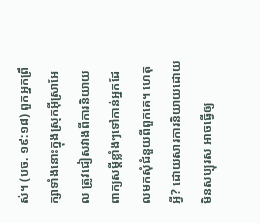ស់។ (បច. ១៩:១៨) ពួកអ្នកព្រឹក្សាទាំងនោះក្នុងស្រុកអ៊ីស្រាអែល ត្រូវជៀសវាងពីការនិយាយពាក្យសម្ដីខ្លាំងៗទៅកាន់អ្នកដែលមកសុំជំនួយពីពួកគេ។ ហេតុអ្វី? ដោយសារការនិយាយដោយមិនសប្បុរស អាចធ្វើឲ្យ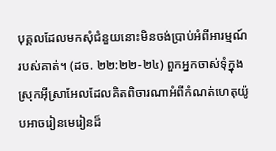បុគ្គលដែលមកសុំជំនួយនោះមិនចង់ប្រាប់អំពីអារម្មណ៍របស់គាត់។ (ដច. ២២:២២-២៤) ពួកអ្នកចាស់ទុំក្នុងស្រុកអ៊ីស្រាអែលដែលគិតពិចារណាអំពីកំណត់ហេតុយ៉ូបអាចរៀនមេរៀនដ៏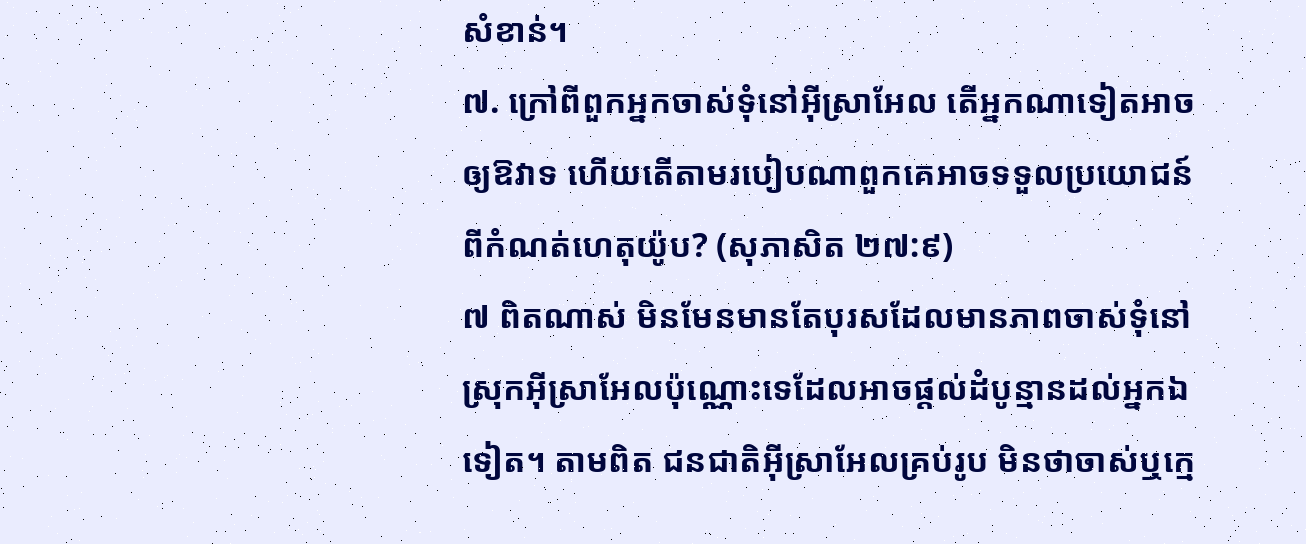សំខាន់។
៧. ក្រៅពីពួកអ្នកចាស់ទុំនៅអ៊ីស្រាអែល តើអ្នកណាទៀតអាចឲ្យឱវាទ ហើយតើតាមរបៀបណាពួកគេអាចទទួលប្រយោជន៍ពីកំណត់ហេតុយ៉ូប? (សុភាសិត ២៧:៩)
៧ ពិតណាស់ មិនមែនមានតែបុរសដែលមានភាពចាស់ទុំនៅស្រុកអ៊ីស្រាអែលប៉ុណ្ណោះទេដែលអាចផ្ដល់ដំបូន្មានដល់អ្នកឯទៀត។ តាមពិត ជនជាតិអ៊ីស្រាអែលគ្រប់រូប មិនថាចាស់ឬក្មេ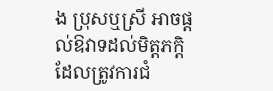ង ប្រុសឬស្រី អាចផ្ដល់ឱវាទដល់មិត្តភក្តិដែលត្រូវការជំ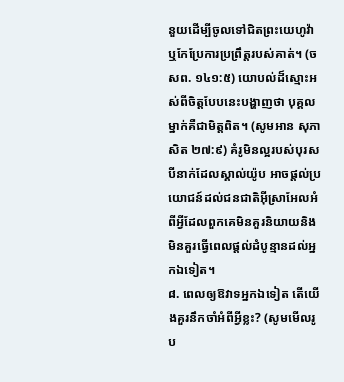នួយដើម្បីចូលទៅជិតព្រះយេហូវ៉ាឬកែប្រែការប្រព្រឹត្តរបស់គាត់។ (ចសព. ១៤១:៥) យោបល់ដ៏ស្មោះអស់ពីចិត្តបែបនេះបង្ហាញថា បុគ្គលម្នាក់គឺជាមិត្តពិត។ (សូមអាន សុភាសិត ២៧:៩) គំរូមិនល្អរបស់បុរសបីនាក់ដែលស្គាល់យ៉ូប អាចផ្ដល់ប្រយោជន៍ដល់ជនជាតិអ៊ីស្រាអែលអំពីអ្វីដែលពួកគេមិនគួរនិយាយនិងមិនគួរធ្វើពេលផ្ដល់ដំបូន្មានដល់អ្នកឯទៀត។
៨. ពេលឲ្យឱវាទអ្នកឯទៀត តើយើងគួរនឹកចាំអំពីអ្វីខ្លះ? (សូមមើលរូប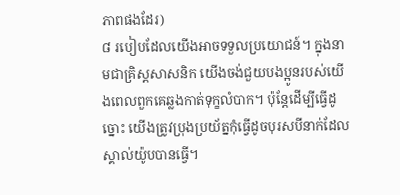ភាពផងដែរ)
៨ របៀបដែលយើងអាចទទួលប្រយោជន៍។ ក្នុងនាមជាគ្រិស្តសាសនិក យើងចង់ជួយបងប្អូនរបស់យើងពេលពួកគេឆ្លងកាត់ទុក្ខលំបាក។ ប៉ុន្តែដើម្បីធ្វើដូច្នោះ យើងត្រូវប្រុងប្រយ័ត្នកុំធ្វើដូចបុរសបីនាក់ដែលស្គាល់យ៉ូបបានធ្វើ។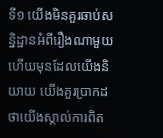ទី១ យើងមិនគួរឆាប់សន្និដ្ឋានអំពីរឿងណាមួយ ហើយមុនដែលយើងនិយាយ យើងគួរប្រាកដថាយើងស្គាល់ការពិត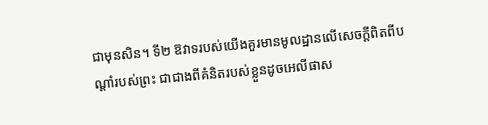ជាមុនសិន។ ទី២ ឱវាទរបស់យើងគួរមានមូលដ្ឋានលើសេចក្ដីពិតពីបណ្ដាំរបស់ព្រះ ជាជាងពីគំនិតរបស់ខ្លួនដូចអេលីផាស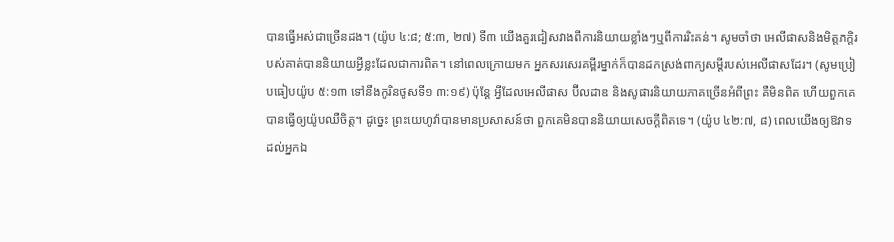បានធ្វើអស់ជាច្រើនដង។ (យ៉ូប ៤:៨; ៥:៣, ២៧) ទី៣ យើងគួរជៀសវាងពីការនិយាយខ្លាំងៗឬពីការរិះគន់។ សូមចាំថា អេលីផាសនិងមិត្តភក្តិរបស់គាត់បាននិយាយអ្វីខ្លះដែលជាការពិត។ នៅពេលក្រោយមក អ្នកសរសេរគម្ពីរម្នាក់ក៏បានដកស្រង់ពាក្យសម្ដីរបស់អេលីផាសដែរ។ (សូមប្រៀបធៀបយ៉ូប ៥:១៣ ទៅនឹងកូរិនថូសទី១ ៣:១៩) ប៉ុន្តែ អ្វីដែលអេលីផាស ប៊ីលដាឌ និងសូផារនិយាយភាគច្រើនអំពីព្រះ គឺមិនពិត ហើយពួកគេបានធ្វើឲ្យយ៉ូបឈឺចិត្ត។ ដូច្នេះ ព្រះយេហូវ៉ាបានមានប្រសាសន៍ថា ពួកគេមិនបាននិយាយសេចក្ដីពិតទេ។ (យ៉ូប ៤២:៧, ៨) ពេលយើងឲ្យឱវាទដល់អ្នកឯ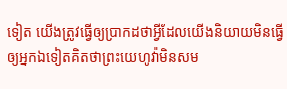ទៀត យើងត្រូវធ្វើឲ្យប្រាកដថាអ្វីដែលយើងនិយាយមិនធ្វើឲ្យអ្នកឯទៀតគិតថាព្រះយេហូវ៉ាមិនសម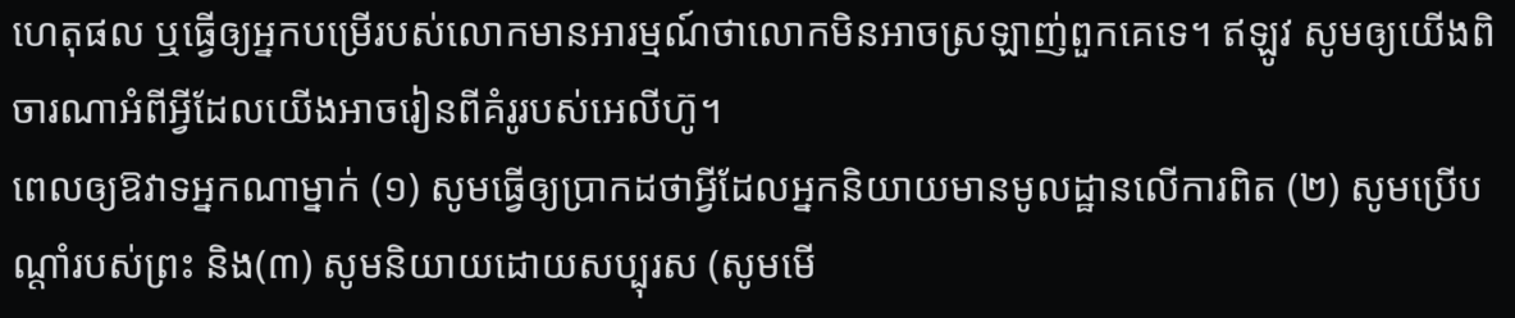ហេតុផល ឬធ្វើឲ្យអ្នកបម្រើរបស់លោកមានអារម្មណ៍ថាលោកមិនអាចស្រឡាញ់ពួកគេទេ។ ឥឡូវ សូមឲ្យយើងពិចារណាអំពីអ្វីដែលយើងអាចរៀនពីគំរូរបស់អេលីហ៊ូ។
ពេលឲ្យឱវាទអ្នកណាម្នាក់ (១) សូមធ្វើឲ្យប្រាកដថាអ្វីដែលអ្នកនិយាយមានមូលដ្ឋានលើការពិត (២) សូមប្រើបណ្ដាំរបស់ព្រះ និង(៣) សូមនិយាយដោយសប្បុរស (សូមមើ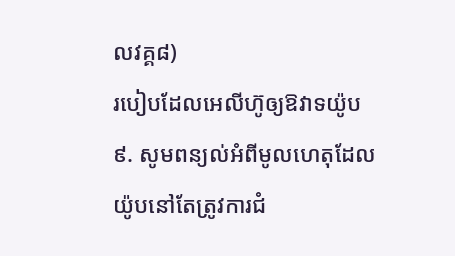លវគ្គ៨)
របៀបដែលអេលីហ៊ូឲ្យឱវាទយ៉ូប
៩. សូមពន្យល់អំពីមូលហេតុដែលយ៉ូបនៅតែត្រូវការជំ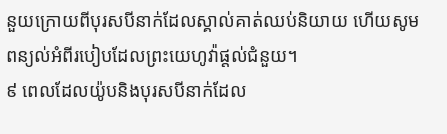នួយក្រោយពីបុរសបីនាក់ដែលស្គាល់គាត់ឈប់និយាយ ហើយសូមពន្យល់អំពីរបៀបដែលព្រះយេហូវ៉ាផ្ដល់ជំនួយ។
៩ ពេលដែលយ៉ូបនិងបុរសបីនាក់ដែល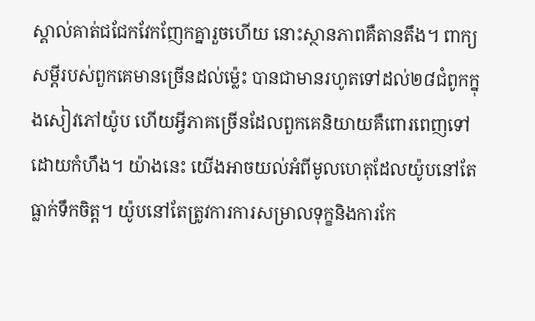ស្គាល់គាត់ជជែកវែកញែកគ្នារួចហើយ នោះស្ថានភាពគឺតានតឹង។ ពាក្យសម្ដីរបស់ពួកគេមានច្រើនដល់ម្ល៉េះ បានជាមានរហូតទៅដល់២៨ជំពូកក្នុងសៀវភៅយ៉ូប ហើយអ្វីភាគច្រើនដែលពួកគេនិយាយគឺពោរពេញទៅដោយកំហឹង។ យ៉ាងនេះ យើងអាចយល់អំពីមូលហេតុដែលយ៉ូបនៅតែធ្លាក់ទឹកចិត្ត។ យ៉ូបនៅតែត្រូវការការសម្រាលទុក្ខនិងការកែ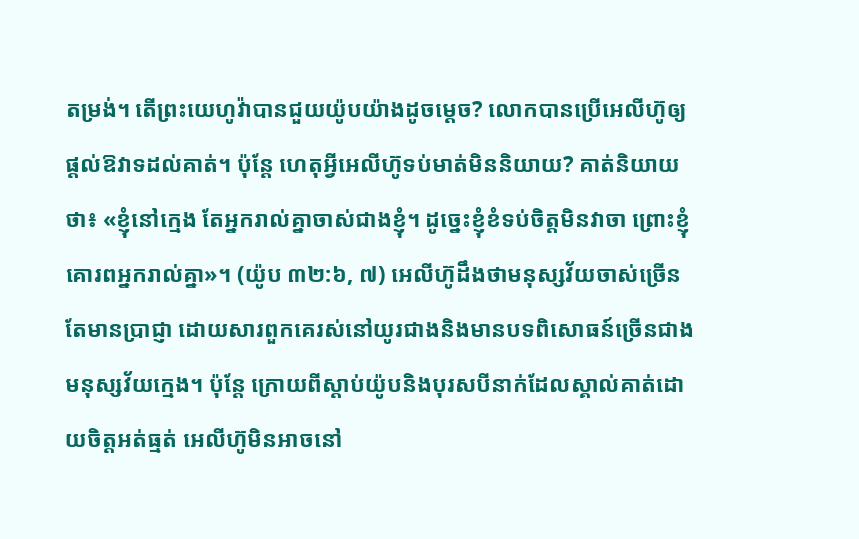តម្រង់។ តើព្រះយេហូវ៉ាបានជួយយ៉ូបយ៉ាងដូចម្ដេច? លោកបានប្រើអេលីហ៊ូឲ្យផ្ដល់ឱវាទដល់គាត់។ ប៉ុន្តែ ហេតុអ្វីអេលីហ៊ូទប់មាត់មិននិយាយ? គាត់និយាយថា៖ «ខ្ញុំនៅក្មេង តែអ្នករាល់គ្នាចាស់ជាងខ្ញុំ។ ដូច្នេះខ្ញុំខំទប់ចិត្តមិនវាចា ព្រោះខ្ញុំគោរពអ្នករាល់គ្នា»។ (យ៉ូប ៣២:៦, ៧) អេលីហ៊ូដឹងថាមនុស្សវ័យចាស់ច្រើនតែមានប្រាជ្ញា ដោយសារពួកគេរស់នៅយូរជាងនិងមានបទពិសោធន៍ច្រើនជាងមនុស្សវ័យក្មេង។ ប៉ុន្តែ ក្រោយពីស្ដាប់យ៉ូបនិងបុរសបីនាក់ដែលស្គាល់គាត់ដោយចិត្តអត់ធ្មត់ អេលីហ៊ូមិនអាចនៅ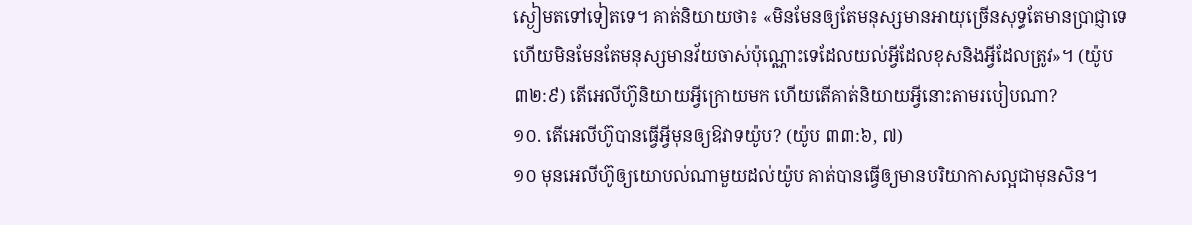ស្ងៀមតទៅទៀតទេ។ គាត់និយាយថា៖ «មិនមែនឲ្យតែមនុស្សមានអាយុច្រើនសុទ្ធតែមានប្រាជ្ញាទេ ហើយមិនមែនតែមនុស្សមានវ័យចាស់ប៉ុណ្ណោះទេដែលយល់អ្វីដែលខុសនិងអ្វីដែលត្រូវ»។ (យ៉ូប ៣២:៩) តើអេលីហ៊ូនិយាយអ្វីក្រោយមក ហើយតើគាត់និយាយអ្វីនោះតាមរបៀបណា?
១០. តើអេលីហ៊ូបានធ្វើអ្វីមុនឲ្យឱវាទយ៉ូប? (យ៉ូប ៣៣:៦, ៧)
១០ មុនអេលីហ៊ូឲ្យយោបល់ណាមួយដល់យ៉ូប គាត់បានធ្វើឲ្យមានបរិយាកាសល្អជាមុនសិន។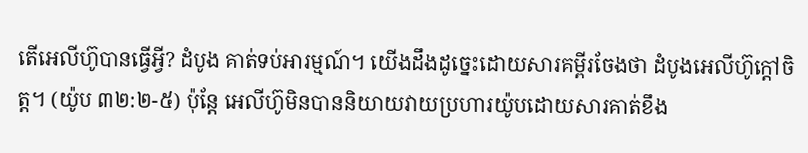តើអេលីហ៊ូបានធ្វើអ្វី? ដំបូង គាត់ទប់អារម្មណ៍។ យើងដឹងដូច្នេះដោយសារគម្ពីរចែងថា ដំបូងអេលីហ៊ូក្ដៅចិត្ត។ (យ៉ូប ៣២:២-៥) ប៉ុន្តែ អេលីហ៊ូមិនបាននិយាយវាយប្រហារយ៉ូបដោយសារគាត់ខឹង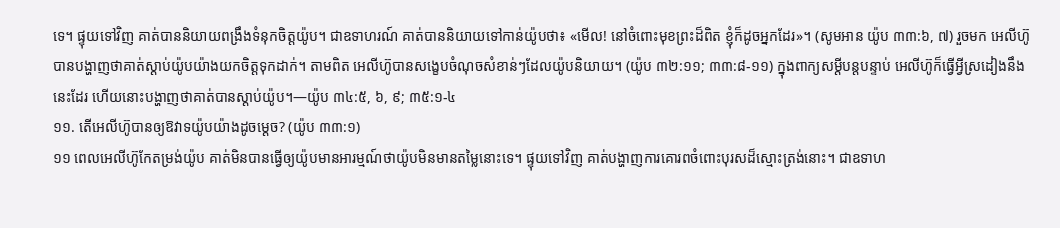ទេ។ ផ្ទុយទៅវិញ គាត់បាននិយាយពង្រឹងទំនុកចិត្តយ៉ូប។ ជាឧទាហរណ៍ គាត់បាននិយាយទៅកាន់យ៉ូបថា៖ «មើល! នៅចំពោះមុខព្រះដ៏ពិត ខ្ញុំក៏ដូចអ្នកដែរ»។ (សូមអាន យ៉ូប ៣៣:៦, ៧) រួចមក អេលីហ៊ូបានបង្ហាញថាគាត់ស្ដាប់យ៉ូបយ៉ាងយកចិត្តទុកដាក់។ តាមពិត អេលីហ៊ូបានសង្ខេបចំណុចសំខាន់ៗដែលយ៉ូបនិយាយ។ (យ៉ូប ៣២:១១; ៣៣:៨-១១) ក្នុងពាក្យសម្ដីបន្តបន្ទាប់ អេលីហ៊ូក៏ធ្វើអ្វីស្រដៀងនឹងនេះដែរ ហើយនោះបង្ហាញថាគាត់បានស្ដាប់យ៉ូប។—យ៉ូប ៣៤:៥, ៦, ៩; ៣៥:១-៤
១១. តើអេលីហ៊ូបានឲ្យឱវាទយ៉ូបយ៉ាងដូចម្ដេច? (យ៉ូប ៣៣:១)
១១ ពេលអេលីហ៊ូកែតម្រង់យ៉ូប គាត់មិនបានធ្វើឲ្យយ៉ូបមានអារម្មណ៍ថាយ៉ូបមិនមានតម្លៃនោះទេ។ ផ្ទុយទៅវិញ គាត់បង្ហាញការគោរពចំពោះបុរសដ៏ស្មោះត្រង់នោះ។ ជាឧទាហ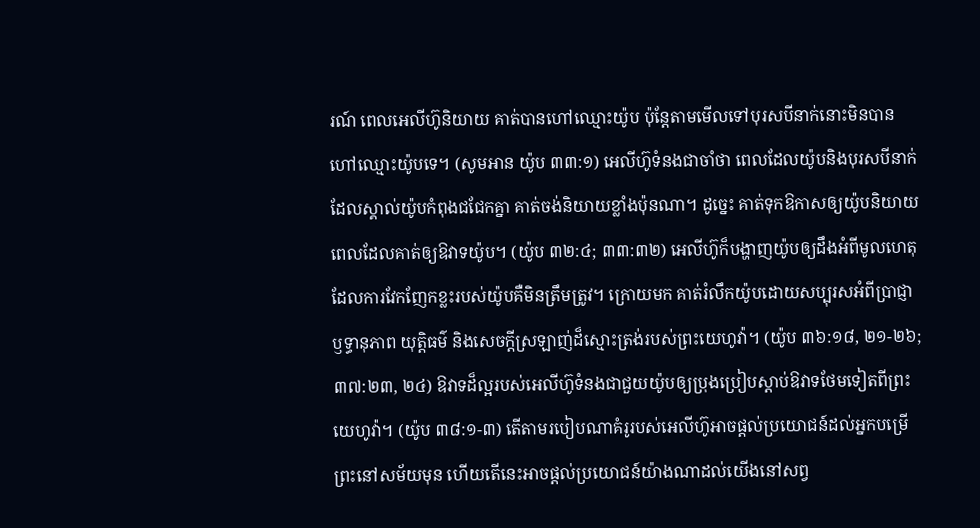រណ៍ ពេលអេលីហ៊ូនិយាយ គាត់បានហៅឈ្មោះយ៉ូប ប៉ុន្តែតាមមើលទៅបុរសបីនាក់នោះមិនបានហៅឈ្មោះយ៉ូបទេ។ (សូមអាន យ៉ូប ៣៣:១) អេលីហ៊ូទំនងជាចាំថា ពេលដែលយ៉ូបនិងបុរសបីនាក់ដែលស្គាល់យ៉ូបកំពុងជជែកគ្នា គាត់ចង់និយាយខ្លាំងប៉ុនណា។ ដូច្នេះ គាត់ទុកឱកាសឲ្យយ៉ូបនិយាយពេលដែលគាត់ឲ្យឱវាទយ៉ូប។ (យ៉ូប ៣២:៤; ៣៣:៣២) អេលីហ៊ូក៏បង្ហាញយ៉ូបឲ្យដឹងអំពីមូលហេតុដែលការវែកញែកខ្លះរបស់យ៉ូបគឺមិនត្រឹមត្រូវ។ ក្រោយមក គាត់រំលឹកយ៉ូបដោយសប្បុរសអំពីប្រាជ្ញា ឫទ្ធានុភាព យុត្តិធម៌ និងសេចក្ដីស្រឡាញ់ដ៏ស្មោះត្រង់របស់ព្រះយេហូវ៉ា។ (យ៉ូប ៣៦:១៨, ២១-២៦; ៣៧:២៣, ២៤) ឱវាទដ៏ល្អរបស់អេលីហ៊ូទំនងជាជួយយ៉ូបឲ្យប្រុងប្រៀបស្ដាប់ឱវាទថែមទៀតពីព្រះយេហូវ៉ា។ (យ៉ូប ៣៨:១-៣) តើតាមរបៀបណាគំរូរបស់អេលីហ៊ូអាចផ្ដល់ប្រយោជន៍ដល់អ្នកបម្រើព្រះនៅសម័យមុន ហើយតើនេះអាចផ្ដល់ប្រយោជន៍យ៉ាងណាដល់យើងនៅសព្វ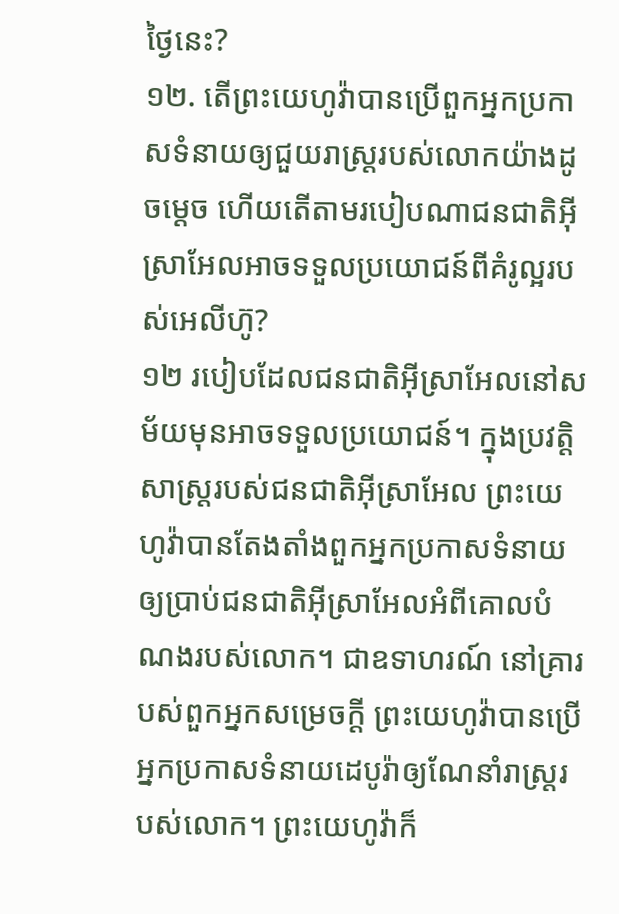ថ្ងៃនេះ?
១២. តើព្រះយេហូវ៉ាបានប្រើពួកអ្នកប្រកាសទំនាយឲ្យជួយរាស្ត្ររបស់លោកយ៉ាងដូចម្ដេច ហើយតើតាមរបៀបណាជនជាតិអ៊ីស្រាអែលអាចទទួលប្រយោជន៍ពីគំរូល្អរបស់អេលីហ៊ូ?
១២ របៀបដែលជនជាតិអ៊ីស្រាអែលនៅសម័យមុនអាចទទួលប្រយោជន៍។ ក្នុងប្រវត្តិសាស្ត្ររបស់ជនជាតិអ៊ីស្រាអែល ព្រះយេហូវ៉ាបានតែងតាំងពួកអ្នកប្រកាសទំនាយឲ្យប្រាប់ជនជាតិអ៊ីស្រាអែលអំពីគោលបំណងរបស់លោក។ ជាឧទាហរណ៍ នៅគ្រារបស់ពួកអ្នកសម្រេចក្ដី ព្រះយេហូវ៉ាបានប្រើអ្នកប្រកាសទំនាយដេបូរ៉ាឲ្យណែនាំរាស្ត្ររបស់លោក។ ព្រះយេហូវ៉ាក៏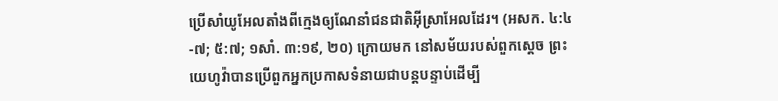ប្រើសាំយូអែលតាំងពីក្មេងឲ្យណែនាំជនជាតិអ៊ីស្រាអែលដែរ។ (អសក. ៤:៤-៧; ៥:៧; ១សាំ. ៣:១៩, ២០) ក្រោយមក នៅសម័យរបស់ពួកស្ដេច ព្រះយេហូវ៉ាបានប្រើពួកអ្នកប្រកាសទំនាយជាបន្តបន្ទាប់ដើម្បី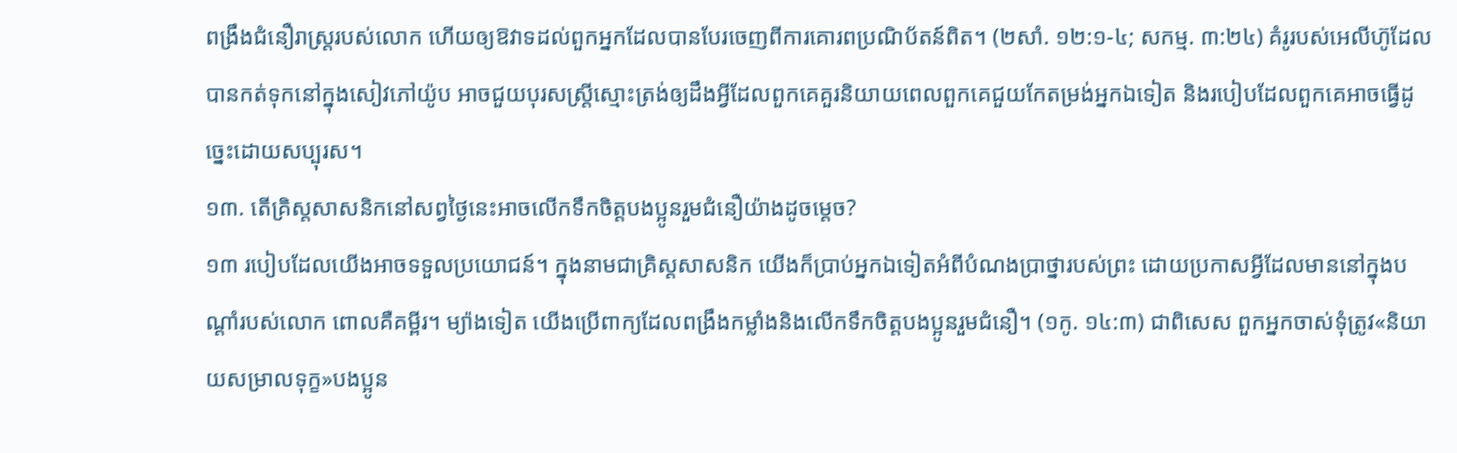ពង្រឹងជំនឿរាស្ត្ររបស់លោក ហើយឲ្យឱវាទដល់ពួកអ្នកដែលបានបែរចេញពីការគោរពប្រណិប័តន៍ពិត។ (២សាំ. ១២:១-៤; សកម្ម. ៣:២៤) គំរូរបស់អេលីហ៊ូដែលបានកត់ទុកនៅក្នុងសៀវភៅយ៉ូប អាចជួយបុរសស្ត្រីស្មោះត្រង់ឲ្យដឹងអ្វីដែលពួកគេគួរនិយាយពេលពួកគេជួយកែតម្រង់អ្នកឯទៀត និងរបៀបដែលពួកគេអាចធ្វើដូច្នេះដោយសប្បុរស។
១៣. តើគ្រិស្តសាសនិកនៅសព្វថ្ងៃនេះអាចលើកទឹកចិត្តបងប្អូនរួមជំនឿយ៉ាងដូចម្ដេច?
១៣ របៀបដែលយើងអាចទទួលប្រយោជន៍។ ក្នុងនាមជាគ្រិស្តសាសនិក យើងក៏ប្រាប់អ្នកឯទៀតអំពីបំណងប្រាថ្នារបស់ព្រះ ដោយប្រកាសអ្វីដែលមាននៅក្នុងបណ្ដាំរបស់លោក ពោលគឺគម្ពីរ។ ម្យ៉ាងទៀត យើងប្រើពាក្យដែលពង្រឹងកម្លាំងនិងលើកទឹកចិត្តបងប្អូនរួមជំនឿ។ (១កូ. ១៤:៣) ជាពិសេស ពួកអ្នកចាស់ទុំត្រូវ«និយាយសម្រាលទុក្ខ»បងប្អូន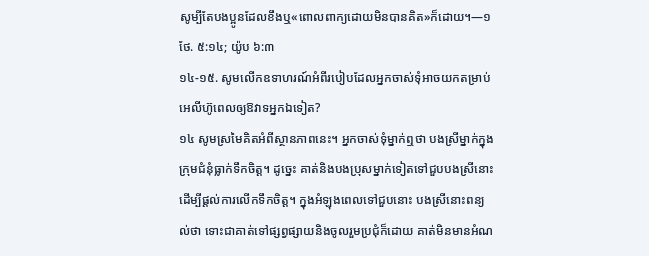សូម្បីតែបងប្អូនដែលខឹងឬ«ពោលពាក្យដោយមិនបានគិត»ក៏ដោយ។—១ថែ. ៥:១៤; យ៉ូប ៦:៣
១៤-១៥. សូមលើកឧទាហរណ៍អំពីរបៀបដែលអ្នកចាស់ទុំអាចយកតម្រាប់អេលីហ៊ូពេលឲ្យឱវាទអ្នកឯទៀត?
១៤ សូមស្រមៃគិតអំពីស្ថានភាពនេះ។ អ្នកចាស់ទុំម្នាក់ឮថា បងស្រីម្នាក់ក្នុងក្រុមជំនុំធ្លាក់ទឹកចិត្ត។ ដូច្នេះ គាត់និងបងប្រុសម្នាក់ទៀតទៅជួបបងស្រីនោះដើម្បីផ្ដល់ការលើកទឹកចិត្ត។ ក្នុងអំឡុងពេលទៅជួបនោះ បងស្រីនោះពន្យល់ថា ទោះជាគាត់ទៅផ្សព្វផ្សាយនិងចូលរួមប្រជុំក៏ដោយ គាត់មិនមានអំណ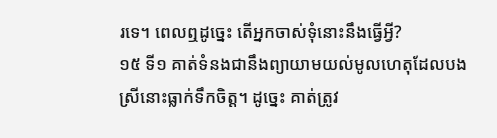រទេ។ ពេលឮដូច្នេះ តើអ្នកចាស់ទុំនោះនឹងធ្វើអ្វី?
១៥ ទី១ គាត់ទំនងជានឹងព្យាយាមយល់មូលហេតុដែលបងស្រីនោះធ្លាក់ទឹកចិត្ត។ ដូច្នេះ គាត់ត្រូវ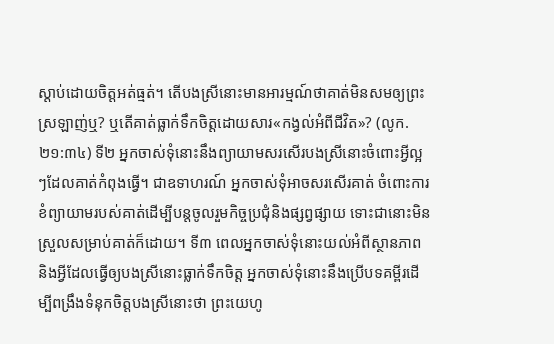ស្ដាប់ដោយចិត្តអត់ធ្មត់។ តើបងស្រីនោះមានអារម្មណ៍ថាគាត់មិនសមឲ្យព្រះស្រឡាញ់ឬ? ឬតើគាត់ធ្លាក់ទឹកចិត្តដោយសារ«កង្វល់អំពីជីវិត»? (លូក. ២១:៣៤) ទី២ អ្នកចាស់ទុំនោះនឹងព្យាយាមសរសើរបងស្រីនោះចំពោះអ្វីល្អៗដែលគាត់កំពុងធ្វើ។ ជាឧទាហរណ៍ អ្នកចាស់ទុំអាចសរសើរគាត់ ចំពោះការខំព្យាយាមរបស់គាត់ដើម្បីបន្តចូលរួមកិច្ចប្រជុំនិងផ្សព្វផ្សាយ ទោះជានោះមិនស្រួលសម្រាប់គាត់ក៏ដោយ។ ទី៣ ពេលអ្នកចាស់ទុំនោះយល់អំពីស្ថានភាពនិងអ្វីដែលធ្វើឲ្យបងស្រីនោះធ្លាក់ទឹកចិត្ត អ្នកចាស់ទុំនោះនឹងប្រើបទគម្ពីរដើម្បីពង្រឹងទំនុកចិត្តបងស្រីនោះថា ព្រះយេហូ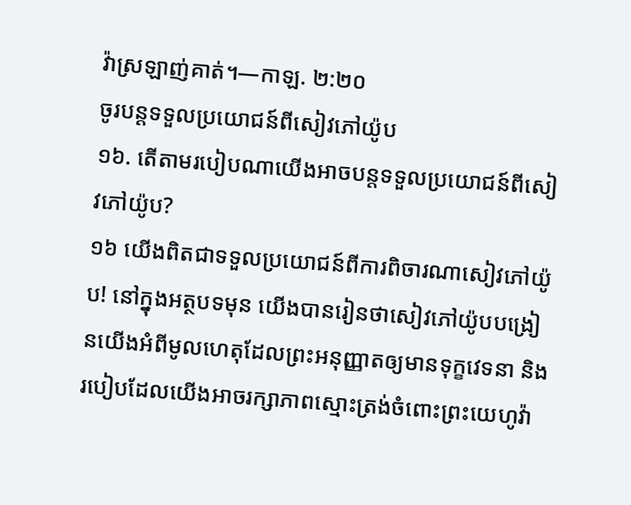វ៉ាស្រឡាញ់គាត់។—កាឡ. ២:២០
ចូរបន្តទទួលប្រយោជន៍ពីសៀវភៅយ៉ូប
១៦. តើតាមរបៀបណាយើងអាចបន្តទទួលប្រយោជន៍ពីសៀវភៅយ៉ូប?
១៦ យើងពិតជាទទួលប្រយោជន៍ពីការពិចារណាសៀវភៅយ៉ូប! នៅក្នុងអត្ថបទមុន យើងបានរៀនថាសៀវភៅយ៉ូបបង្រៀនយើងអំពីមូលហេតុដែលព្រះអនុញ្ញាតឲ្យមានទុក្ខវេទនា និងរបៀបដែលយើងអាចរក្សាភាពស្មោះត្រង់ចំពោះព្រះយេហូវ៉ា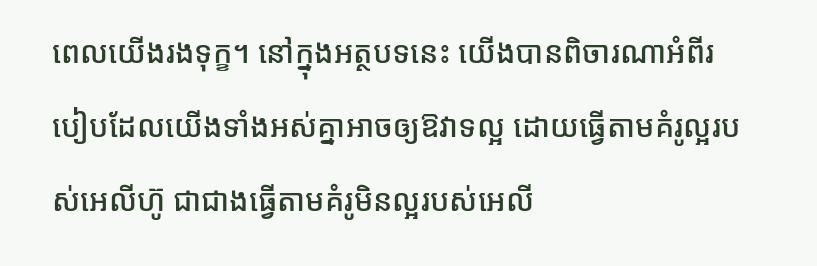ពេលយើងរងទុក្ខ។ នៅក្នុងអត្ថបទនេះ យើងបានពិចារណាអំពីរបៀបដែលយើងទាំងអស់គ្នាអាចឲ្យឱវាទល្អ ដោយធ្វើតាមគំរូល្អរបស់អេលីហ៊ូ ជាជាងធ្វើតាមគំរូមិនល្អរបស់អេលី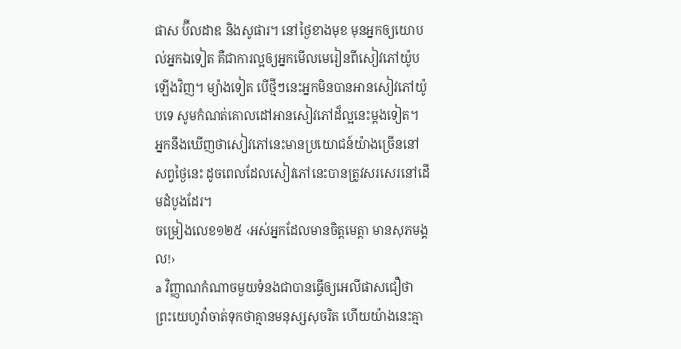ផាស ប៊ីលដាឌ និងសូផារ។ នៅថ្ងៃខាងមុខ មុនអ្នកឲ្យយោបល់អ្នកឯទៀត គឺជាការល្អឲ្យអ្នកមើលមេរៀនពីសៀវភៅយ៉ូបឡើងវិញ។ ម្យ៉ាងទៀត បើថ្មីៗនេះអ្នកមិនបានអានសៀវភៅយ៉ូបទេ សូមកំណត់គោលដៅអានសៀវភៅដ៏ល្អនេះម្ដងទៀត។ អ្នកនឹងឃើញថាសៀវភៅនេះមានប្រយោជន៍យ៉ាងច្រើននៅសព្វថ្ងៃនេះ ដូចពេលដែលសៀវភៅនេះបានត្រូវសរសេរនៅដើមដំបូងដែរ។
ចម្រៀងលេខ១២៥ ‹អស់អ្នកដែលមានចិត្តមេត្តា មានសុភមង្គល!›
a វិញ្ញាណកំណាចមួយទំនងជាបានធ្វើឲ្យអេលីផាសជឿថា ព្រះយេហូវ៉ាចាត់ទុកថាគ្មានមនុស្សសុចរិត ហើយយ៉ាងនេះគ្មា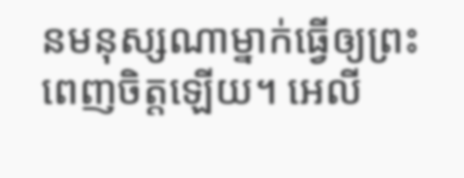នមនុស្សណាម្នាក់ធ្វើឲ្យព្រះពេញចិត្តឡើយ។ អេលី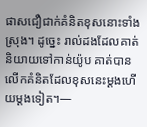ផាសជឿជាក់គំនិតខុសនោះទាំងស្រុង។ ដូច្នេះ រាល់ដងដែលគាត់និយាយទៅកាន់យ៉ូប គាត់បានលើកគំនិតដែលខុសនេះម្ដងហើយម្ដងទៀត។—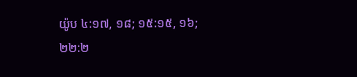យ៉ូប ៤:១៧, ១៨; ១៥:១៥, ១៦; ២២:២